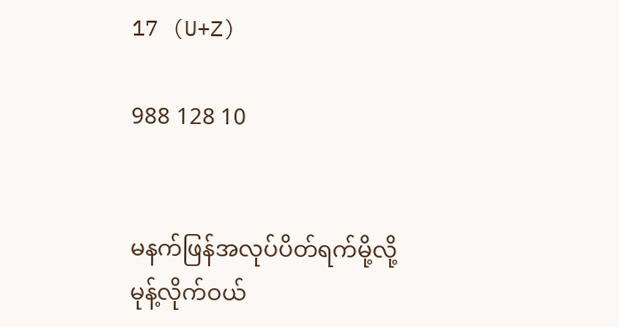17 (U+Z)

988 128 10


မနက်ဖြန်အလုပ်ပိတ်ရက်မို့လို့ မုန့်လိုက်ဝယ်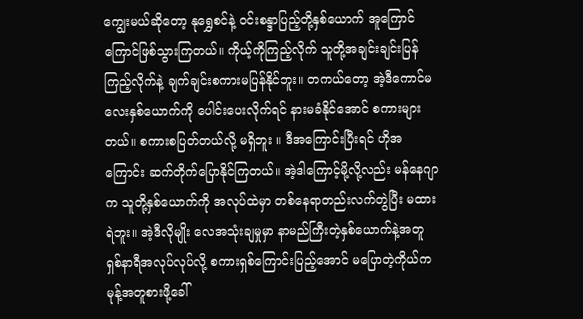ကျွေးမယ်ဆိုတော့ နုရွှေစင်နဲ့ ဝင်းစန္ဒာပြည့်တို့နှစ်ယောက် အူကြောင်ကြောင်ဖြစ်သွားကြတယ်။ ကိုယ့်ကိုကြည့်လိုက် သူတို့အချင်းချင်းပြန်ကြည့်လိုက်နဲ့ ချက်ချင်းစကားမပြန်နိုင်ဘူး။ တကယ်တော့ အဲ့ဒီကောင်မလေးနှစ်ယောက်ကို ပေါင်းပေးလိုက်ရင် နားမခံနိုင်အောင် စကားများတယ်။ စကားစပြတ်တယ်လို့ မရှိဘူး ။ ဒီအကြောင်းပြီးရင် ဟိုအကြောင်း ဆက်တိုက်ပြောနိုင်ကြတယ်။ အဲ့ဒါကြောင့်မို့လို့လည်း မန်နေဂျာက သူတို့နှစ်ယောက်ကို အလုပ်ထဲမှာ တစ်နေရာတည်းလက်တွဲပြီး မထားရဲဘူး။ အဲ့ဒီလိုမျိုး လေအသုံးချမှုမှာ နာမည်ကြီးတဲ့နှစ်ယောက်နဲ့အတူ ရှစ်နာရီအလုပ်လုပ်လို့ စကားရှစ်ကြောင်းပြည့်အောင် မပြောတဲ့ကိုယ်က မုန့်အတူစားဖို့ခေါ်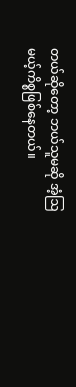တယ်ဆိုတော့ ဘယ်သူမဆို အံ့ဩမယ့်ကိစ္စဖြစ်နေတယ်။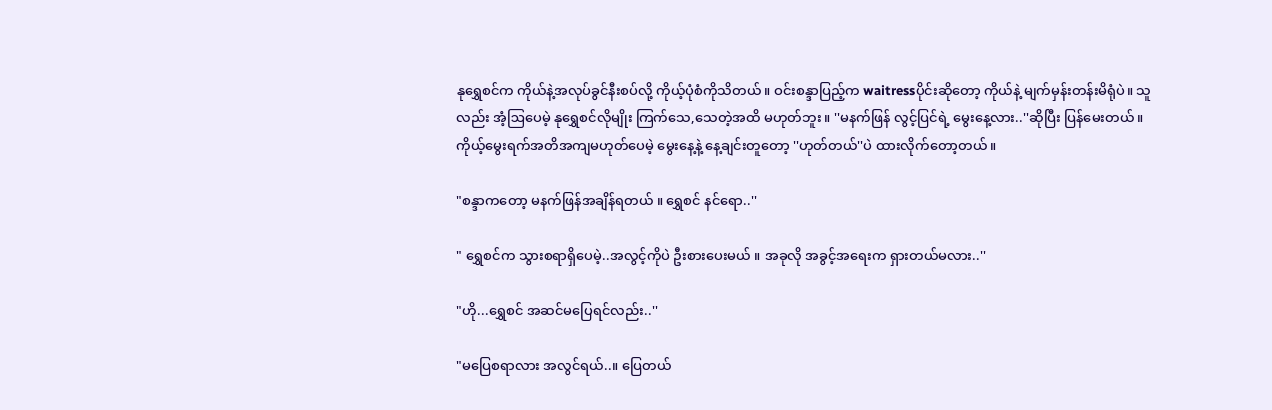နုရွှေစင်က ကိုယ်နဲ့အလုပ်ခွင်နီးစပ်လို့ ကိုယ့်ပုံစံကိုသိတယ်။ ဝင်းစန္ဒာပြည့်က waitressပိုင်းဆိုတော့ ကိုယ်နဲ့ မျက်မှန်းတန်းမိရုံပဲ။ သူလည်း အံ့ဩပေမဲ့ နုရွှေစင်လိုမျိုး ကြက်သေ,သေတဲ့အထိ မဟုတ်ဘူး။ ''မနက်ဖြန် လွင့်ပြင်ရဲ့ မွေးနေ့လား..''ဆိုပြီး ပြန်မေးတယ်။ ကိုယ့်မွေးရက်အတိအကျမဟုတ်ပေမဲ့ မွေးနေ့နဲ့ နေ့ချင်းတူတော့ ''ဟုတ်တယ်''ပဲ ထားလိုက်တော့တယ်။

"စန္ဒာကတော့ မနက်ဖြန်အချိန်ရတယ် ။ ရွှေစင် နင်ရော..''

" ရွှေစင်က သွားစရာရှိပေမဲ့..အလွင့်ကိုပဲ ဦးစားပေးမယ် ။ အခုလို အခွင့်အရေးက ရှားတယ်မလား..''

"ဟို...ရွှေစင် အဆင်မပြေရင်လည်း..''

"မပြေစရာလား အလွင်ရယ်..။ ပြေတယ်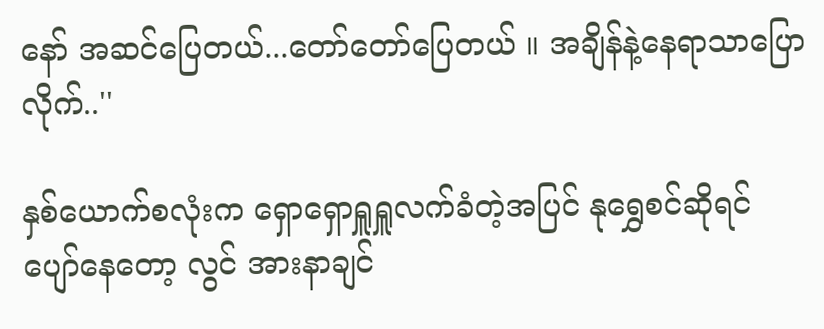နော် အဆင်ပြေတယ်...တော်တော်ပြေတယ် ။ အချိန်နဲ့နေရာသာပြောလိုက်..''

နှစ်ယောက်စလုံးက ရှောရှောရှူရှူလက်ခံတဲ့အပြင် နုရွှေစင်ဆိုရင် ပျော်နေတော့ လွင် အားနာချင်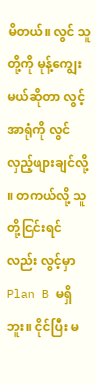မိတယ်။ လွင် သူတို့ကို မုန့်ကျွေးမယ်ဆိုတာ လွင့်အာရုံကို လွင်လှည့်ဖျားချင်လို့ ။ တကယ်လို့ သူတို့ငြင်းရင်လည်း လွင့်မှာ Plan B မရှိဘူး။ ငိုင်ပြီး မ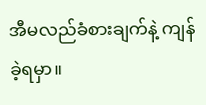အီမလည်ခံစားချက်နဲ့ ကျန်ခဲ့ရမှာ။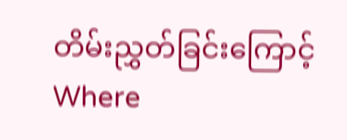တိမ်းညွှတ်ခြင်းကြောင့် Where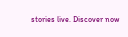stories live. Discover now